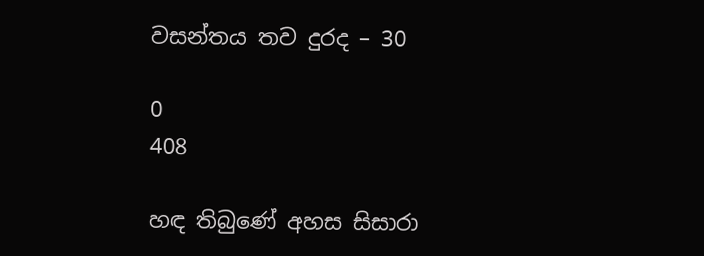වසන්තය තව දුරද – 30

0
408

හඳ තිබුණේ අහස සිසාරා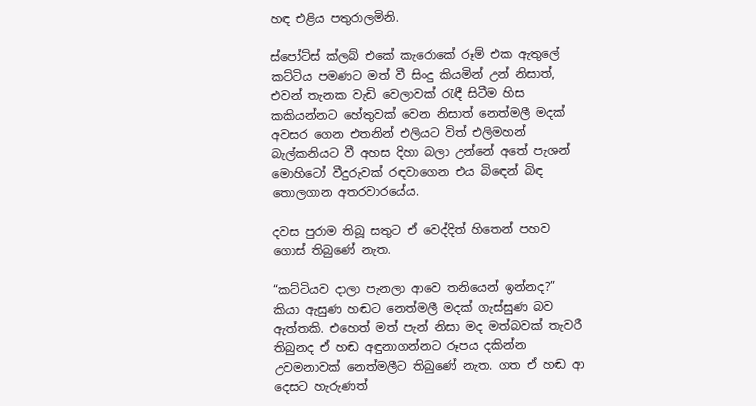හඳ එළිය පතුරාලමිනි.

ස්පෝට්ස් ක්ලබ් එකේ කැරොකේ රූම් එක ඇතුලේ කට්ටිය පමණට මත් වී සිංදු කියමින් උන් නිසාත්, එවන් තැනක වැඩි වෙලාවක් රැඳී සිටීම හිස කකියන්නට හේතුවක් වෙන නිසාත් නෙත්මලී මදක් අවසර ගෙන එතනින් එලියට විත් එලිමහන් බැල්කනියට වී අහස දිහා බලා උන්නේ අතේ පැශන් මොහිටෝ වීදුරුවක් රඳවාගෙන එය බිඳෙන් බිඳ තොලගාන අතරවාරයේය.

දවස පුරාම තිබූ සතුට ඒ වෙද්දිත් හිතෙන් පහව ගොස් තිබුණේ නැත.

“කට්ටියව දාලා පැනලා ආවෙ තනියෙන් ඉන්නද?” කියා ඇසුණ හඬට නෙත්මලී මදක් ගැස්සුණ බව ඇත්තකි. එහෙත් මත් පැන් නිසා මද මත්බවක් තැවරී තිබුනද ඒ හඬ අඳුනාගන්නට රූපය දකින්න උවමනාවක් නෙත්මලීට තිබුණේ නැත. ගත ඒ හඬ ආ දෙසට හැරුණත්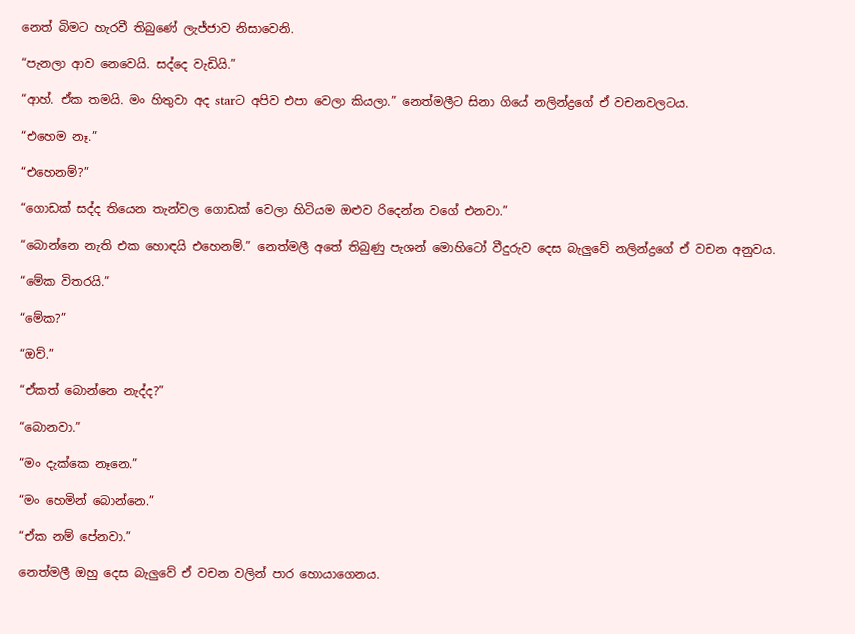නෙත් බිමට හැරවී තිබුණේ ලැජ්ජාව නිසාවෙනි.

“පැනලා ආව නෙවෙයි. සද්දෙ වැඩියි.”

“ආහ්. ඒක තමයි. මං හිතුවා අද starට අපිව එපා වෙලා කියලා.” නෙත්මලීට සිනා ගියේ නලින්ද්‍රගේ ඒ වචනවලටය.

“එහෙම නෑ.”

“එහෙනම්?”

“ගොඩක් සද්ද තියෙන තැන්වල ගොඩක් වෙලා හිටියම ඔළුව රිදෙන්න වගේ එනවා.”

“බොන්නෙ නැති එක හොඳයි එහෙනම්.” නෙත්මලී අතේ තිබුණු පැශන් මොහිටෝ වීදුරුව දෙස බැලුවේ නලින්ද්‍රගේ ඒ වචන අනුවය.

“මේක විතරයි.”

“මේක?”

“ඔව්.”

“ඒකත් බොන්නෙ නැද්ද?”

“බොනවා.”

“මං දැක්කෙ නෑනෙ.”

“මං හෙමින් බොන්නෙ.”

“ඒක නම් පේනවා.”

නෙත්මලී ඔහු දෙස බැලුවේ ඒ වචන වලින් පාර හොයාගෙනය.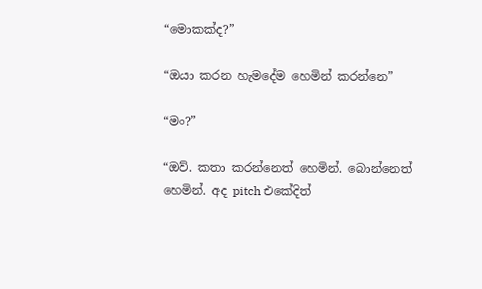“මොකක්ද?”

“ඔයා කරන හැමදේම හෙමින් කරන්නෙ”

“මං?”

“ඔව්. කතා කරන්නෙත් හෙමින්. බොන්නෙත් හෙමින්. අද pitch එකේදිත්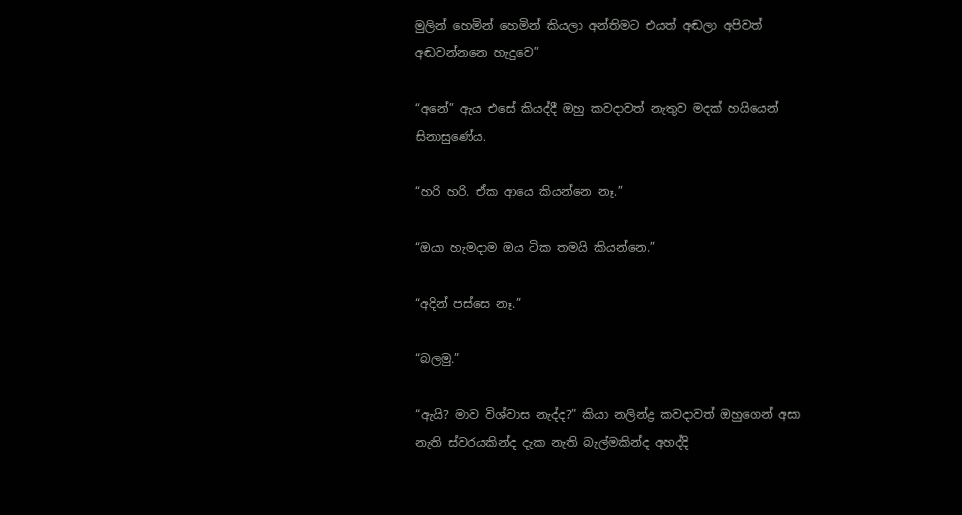මුලින් හෙමින් හෙමින් කියලා අන්තිමට එයත් අඬලා අපිවත් අඬවන්නනෙ හැදුවෙ”

“අනේ” ඇය එසේ කියද්දී ඔහු කවදාවත් නැතුව මදක් හයියෙන් සිනාසුණේය.

“හරි හරි. ඒක ආයෙ කියන්නෙ නෑ.”

“ඔයා හැමදාම ඔය ටික තමයි කියන්නෙ.”

“අදින් පස්සෙ නෑ.”

“බලමු.”

“ඇයි? මාව විශ්වාස නැද්ද?” කියා නලින්ද්‍ර කවදාවත් ඔහුගෙන් අසා නැති ස්වරයකින්ද දැක නැති බැල්මකින්ද අහද්දි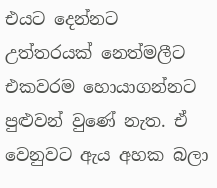එයට දෙන්නට උත්තරයක් නෙත්මලීට එකවරම හොයාගන්නට පුළුවන් වුණේ නැත. ඒ වෙනුවට ඇය අහක බලා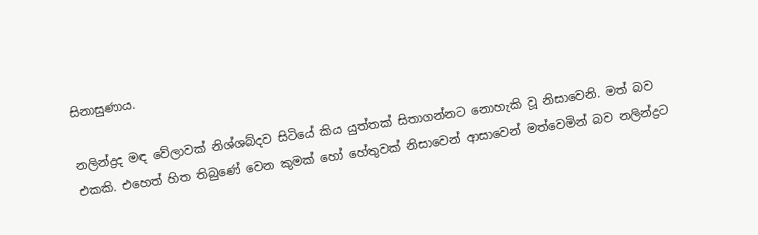සිනාසුණාය.

නලින්ද්‍රද මඳ වේලාවක් නිශ්ශබ්දව සිටියේ කිය යුත්තක් සිතාගන්නට නොහැකි වූ නිසාවෙනි. මත් බව එකකි. එහෙත් හිත තිබුණේ වෙන කුමක් හෝ හේතුවක් නිසාවෙන් ආසාවෙන් මත්වෙමින් බව නලින්ද්‍රට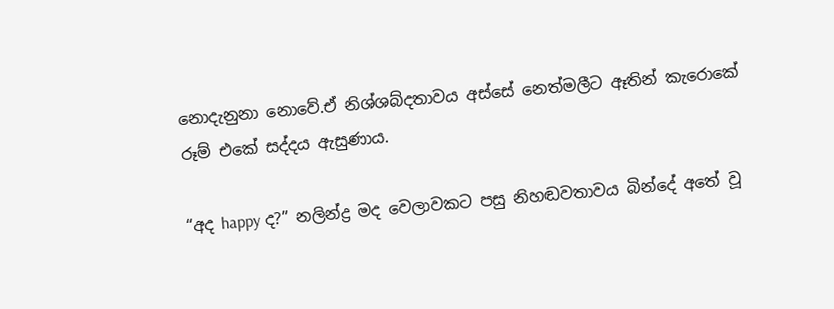නොදැනුනා නොවේ.ඒ නිශ්ශබ්දතාවය අස්සේ නෙත්මලීට ඈතින් කැරොකේ රූම් එකේ සද්දය ඇසුණාය.

“අද happy ද?” නලින්ද්‍ර මද වෙලාවකට පසු නිහඬවතාවය බින්දේ අතේ වූ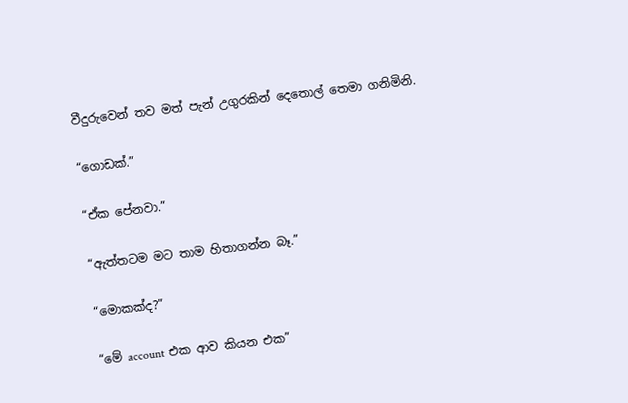වීදුරුවෙන් තව මත් පැන් උගුරකින් දෙතොල් තෙමා ගනිමිනි.

“ගොඩක්.”

“ඒක පේනවා.”

“ඇත්තටම මට තාම හිතාගන්න බෑ.”

“මොකක්ද?”

“මේ account එක ආව කියන එක”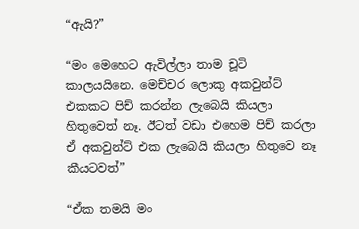“ඇයි?”

“මං මෙහෙට ඇවිල්ලා තාම චූටි කාලයයිනෙ. මෙච්චර ලොකු අකවුන්ට් එකකට පිච් කරන්න ලැබෙයි කියලා හිතුවෙත් නෑ. ඊටත් වඩා එහෙම පිච් කරලා ඒ අකවුන්ට් එක ලැබෙයි කියලා හිතුවෙ නෑ කීයටවත්”

“ඒක තමයි මං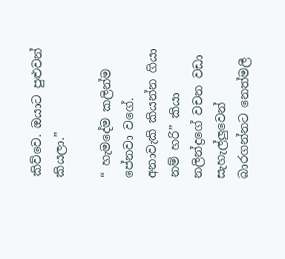කිව්වෙ. ඔයාට පුළුවන් කියලා.”

“ හැමදේම කලින්ම පේනවා වගේ. අනාවැකි කියන්න ගියා නම් හරි” කියා නලින්ද්‍රගේ වචන වඩා සැහැල්ලුවෙන් බාරගන්නට නෙත්මලී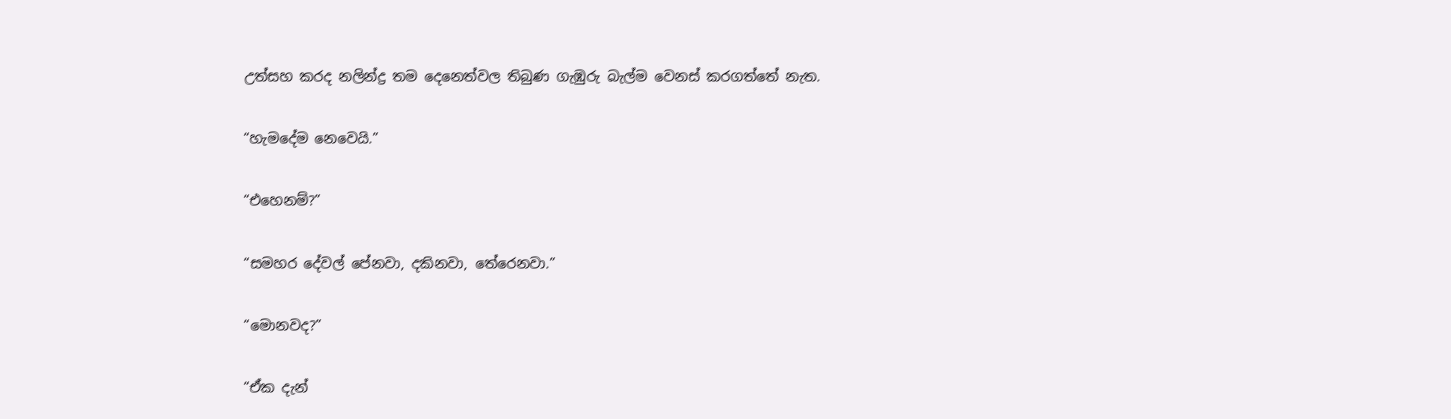උත්සහ කරද නලින්ද්‍ර තම දෙනෙත්වල තිබුණ ගැඹුරු බැල්ම වෙනස් කරගත්තේ නැත.

“හැමදේම නෙවෙයි.”

“එහෙනම්?”

“සමහර දේවල් පේනවා, දකිනවා, තේරෙනවා.”

“මොනවද?”

“ඒක දැන්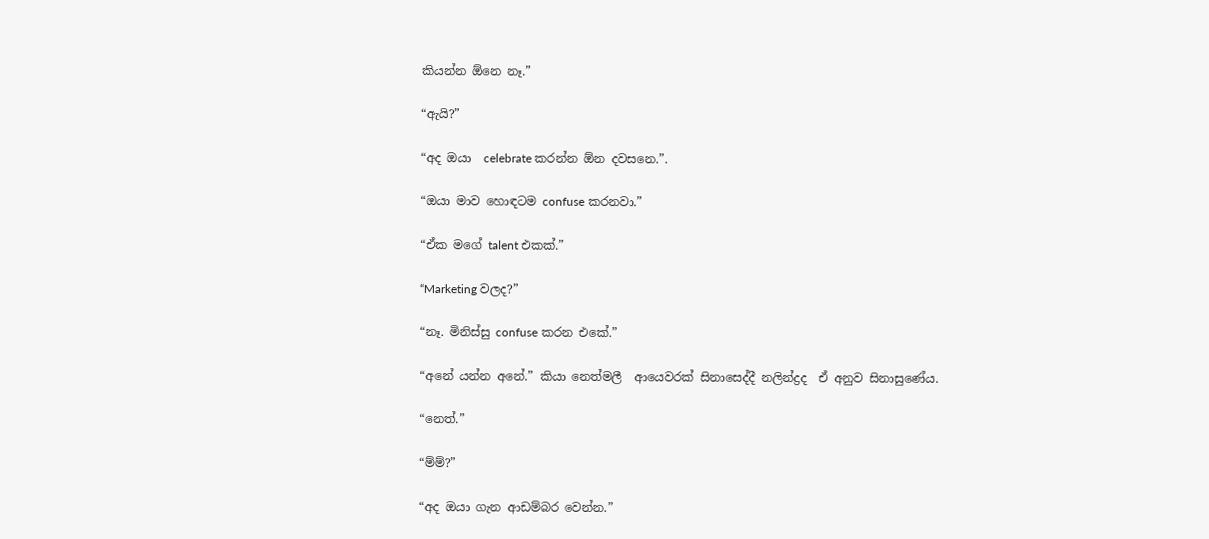කියන්න ඕනෙ නෑ.”

“ඇයි?”

“අද ඔයා  celebrate කරන්න ඕන දවසනෙ.”.

“ඔයා මාව හොඳටම confuse කරනවා.”

“ඒක මගේ talent එකක්.”

“Marketing වලද?”

“නෑ. මිනිස්සු confuse කරන එකේ.”

“අනේ යන්න අනේ.” කියා නෙත්මලී  ආයෙවරක් සිනාසෙද්දී නලින්ද්‍රද  ඒ අනුව සිනාසුණේය.

“නෙත්.”

“ම්ම්?”

“අද ඔයා ගැන ආඩම්බර වෙන්න.”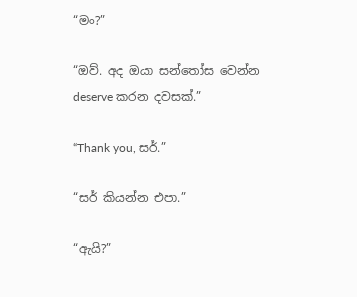“මං?”

“ඔව්. අද ඔයා සන්තෝස වෙන්න deserve කරන දවසක්.”

“Thank you, සර්.”

“සර් කියන්න එපා.”

“ඇයි?”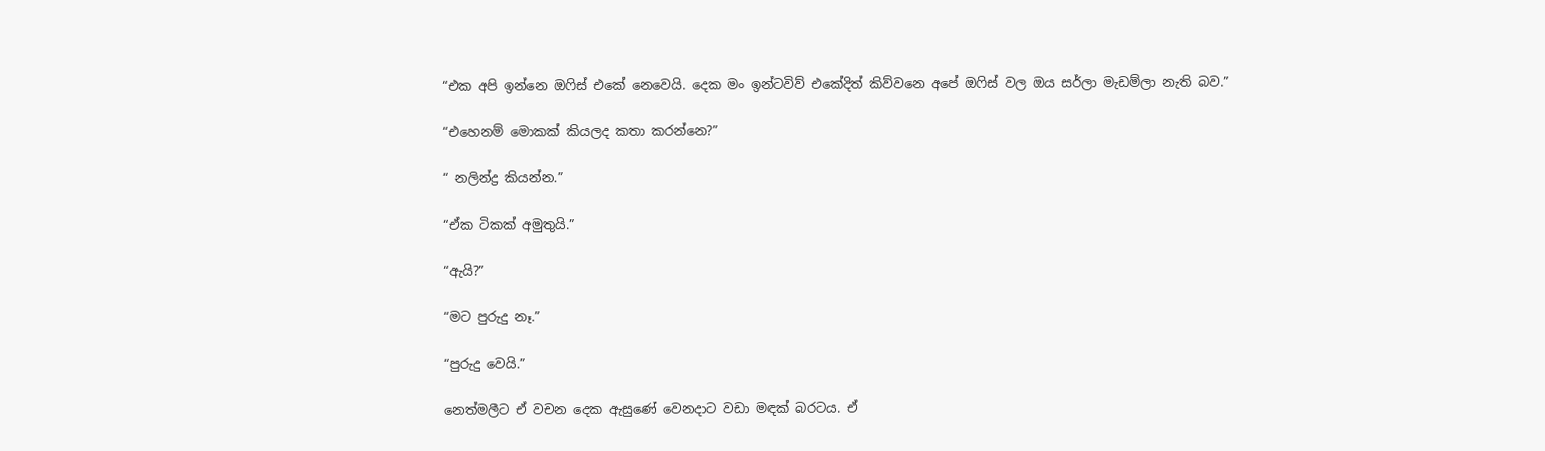“එක අපි ඉන්නෙ ඔෆිස් එකේ නෙවෙයි. දෙක මං ඉන්ටවිව් එකේදිත් කිව්වනෙ අපේ ඔෆිස් වල ඔය සර්ලා මැඩම්ලා නැති බව.”

“එහෙනම් මොකක් කියලද කතා කරන්නෙ?”

“ නලින්ද්‍ර කියන්න.”

“ඒක ටිකක් අමුතුයි.”

“ඇයි?”

“මට පුරුදු නෑ.”

“පුරුදු වෙයි.”

නෙත්මලීට ඒ වචන දෙක ඇසුණේ වෙනදාට වඩා මඳක් බරටය. ඒ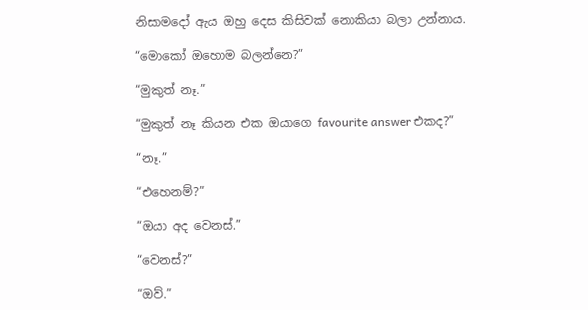නිසාමදෝ ඇය ඔහු දෙස කිසිවක් නොකියා බලා උන්නාය.

“මොකෝ ඔහොම බලන්නෙ?”

“මුකුත් නෑ.”

“මුකුත් නෑ කියන එක ඔයාගෙ favourite answer එකද?”

“නෑ.”

“එහෙනම්?”

“ඔයා අද වෙනස්.”

“වෙනස්?”

“ඔව්.”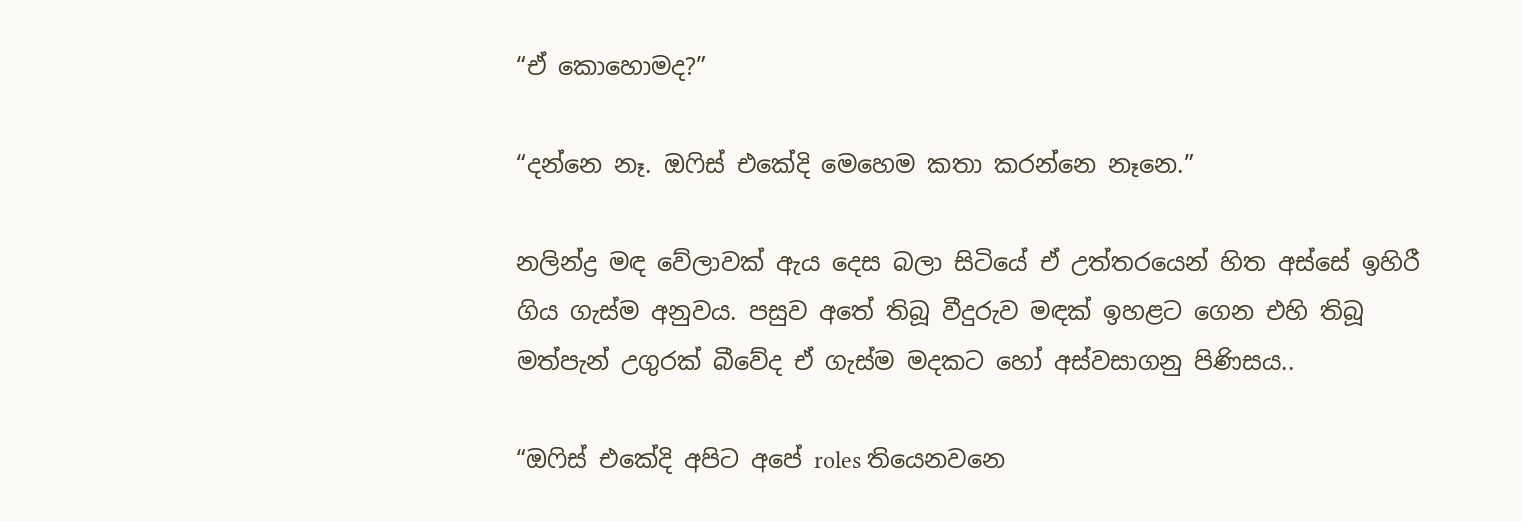“ඒ කොහොමද?”

“දන්නෙ නෑ. ඔෆිස් එකේදි මෙහෙම කතා කරන්නෙ නෑනෙ.”

නලින්ද්‍ර මඳ වේලාවක් ඇය දෙස බලා සිටියේ ඒ උත්තරයෙන් හිත අස්සේ ඉහිරී ගිය ගැස්ම අනුවය. පසුව අතේ තිබූ වීදුරුව මඳක් ඉහළට ගෙන එහි තිබූ මත්පැන් උගුරක් බීවේද ඒ ගැස්ම මදකට හෝ අස්වසාගනු පිණිසය..

“ඔෆිස් එකේදි අපිට අපේ roles තියෙනවනෙ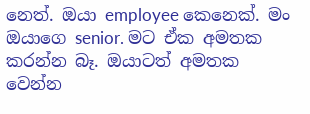නෙත්. ඔයා employee කෙනෙක්. මං ඔයාගෙ senior. මට ඒක අමතක කරන්න බෑ. ඔයාටත් අමතක වෙන්න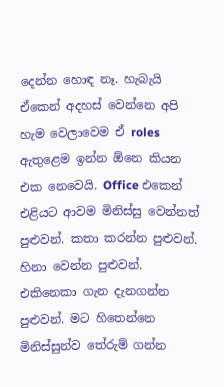දෙන්න හොඳ නෑ. හැබැයි ඒකෙන් අදහස් වෙන්නෙ අපි හැම වෙලාවෙම ඒ roles ඇතුළෙම ඉන්න ඕනෙ කියන එක නෙවෙයි. Office එකෙන් එළියට ආවම මිනිස්සු වෙන්නත් පුළුවන්. කතා කරන්න පුළුවන්. හිනා වෙන්න පුළුවන්. එකිනෙකා ගැන දැනගන්න පුළුවන්. මට හිතෙන්නෙ මිනිස්සුන්ව තේරුම් ගන්න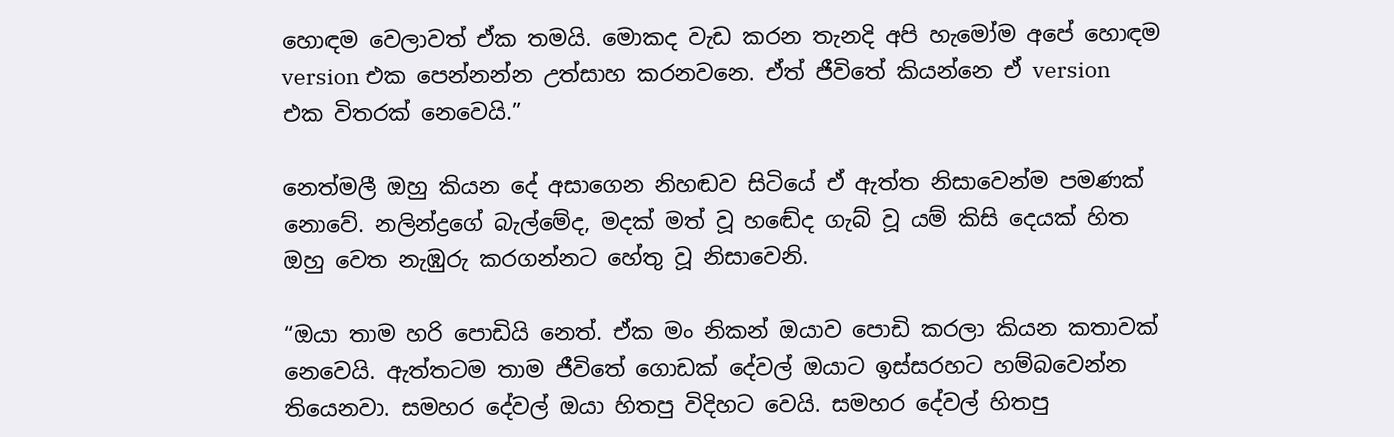හොඳම වෙලාවත් ඒක තමයි. මොකද වැඩ කරන තැනදි අපි හැමෝම අපේ හොඳම version එක පෙන්නන්න උත්සාහ කරනවනෙ. ඒත් ජීවිතේ කියන්නෙ ඒ version එක විතරක් නෙවෙයි.”

නෙත්මලී ඔහු කියන දේ අසාගෙන නිහඬව සිටියේ ඒ ඇත්ත නිසාවෙන්ම පමණක් නොවේ. නලින්ද්‍රගේ බැල්මේද, මදක් මත් වූ හඬේද ගැබ් වූ යම් කිසි දෙයක් හිත ඔහු වෙත නැඹුරු කරගන්නට හේතු වූ නිසාවෙනි.

“ඔයා තාම හරි පොඩියි නෙත්. ඒක මං නිකන් ඔයාව පොඩි කරලා කියන කතාවක් නෙවෙයි. ඇත්තටම තාම ජීවිතේ ගොඩක් දේවල් ඔයාට ඉස්සරහට හම්බවෙන්න තියෙනවා. සමහර දේවල් ඔයා හිතපු විදිහට වෙයි. සමහර දේවල් හිතපු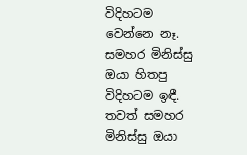විදිහටම වෙන්නෙ නෑ. සමහර මිනිස්සු ඔයා හිතපු විදිහටම ඉඳී. තවත් සමහර මිනිස්සු ඔයා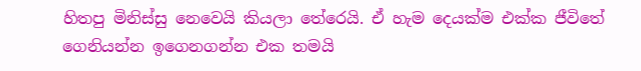හිතපු මිනිස්සු නෙවෙයි කියලා තේරෙයි. ඒ හැම දෙයක්ම එක්ක ජීවිතේ ගෙනියන්න ඉගෙනගන්න එක තමයි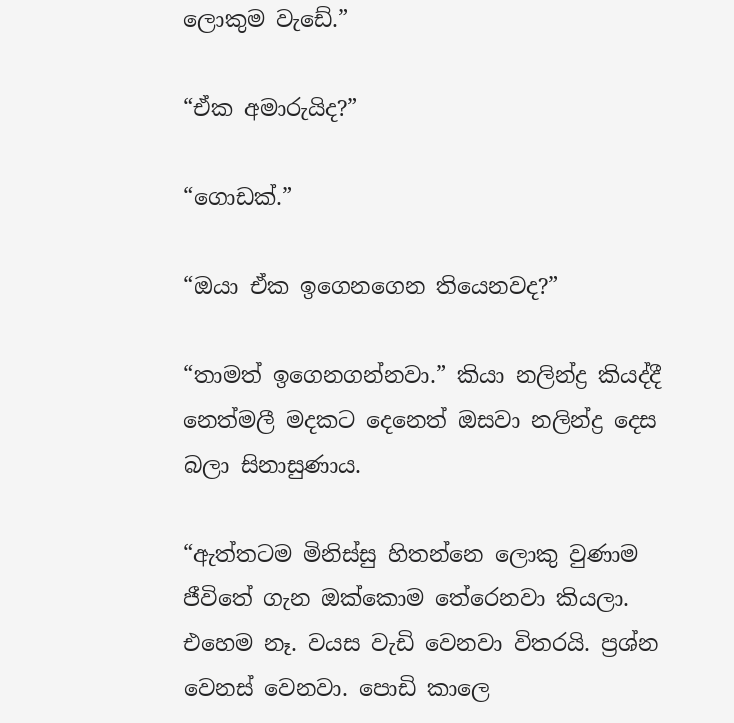ලොකුම වැඩේ.”

“ඒක අමාරුයිද?”

“ගොඩක්.”

“ඔයා ඒක ඉගෙනගෙන තියෙනවද?”

“තාමත් ඉගෙනගන්නවා.” කියා නලින්ද්‍ර කියද්දී නෙත්මලී මදකට දෙනෙත් ඔසවා නලින්ද්‍ර දෙස බලා සිනාසුණාය.

“ඇත්තටම මිනිස්සු හිතන්නෙ ලොකු වුණාම ජීවිතේ ගැන ඔක්කොම තේරෙනවා කියලා. එහෙම නෑ. වයස වැඩි වෙනවා විතරයි. ප්‍රශ්න වෙනස් වෙනවා. පොඩි කාලෙ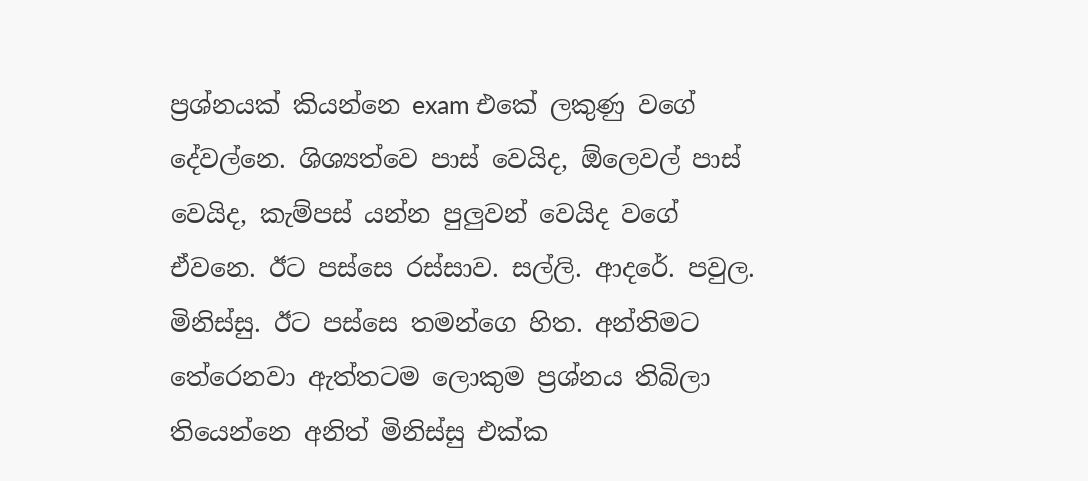ප්‍රශ්නයක් කියන්නෙ exam එකේ ලකුණු වගේ දේවල්නෙ. ශිශ්‍යත්වෙ පාස් වෙයිද, ඕලෙවල් පාස් වෙයිද, කැම්පස් යන්න පුලුවන් වෙයිද වගේ ඒවනෙ. ඊට පස්සෙ රස්සාව. සල්ලි. ආදරේ. පවුල. මිනිස්සු. ඊට පස්සෙ තමන්ගෙ හිත. අන්තිමට තේරෙනවා ඇත්තටම ලොකුම ප්‍රශ්නය තිබිලා තියෙන්නෙ අනිත් මිනිස්සු එක්ක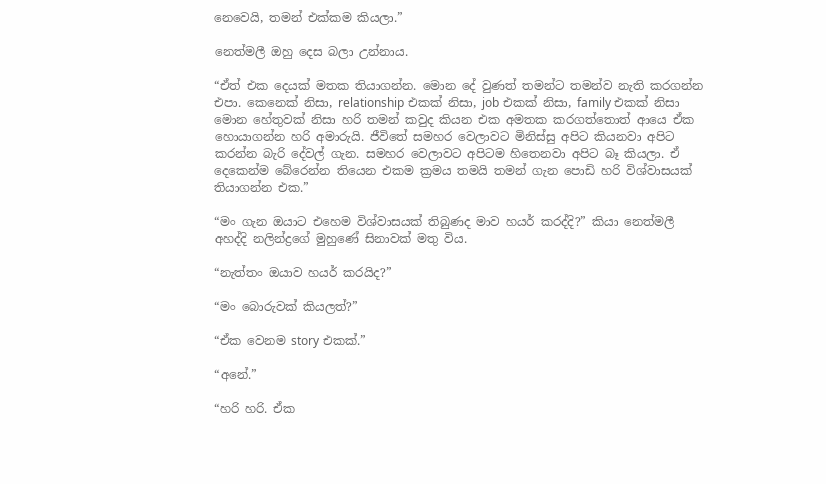නෙවෙයි, තමන් එක්කම කියලා.”

නෙත්මලී ඔහු දෙස බලා උන්නාය.

“ඒත් එක දෙයක් මතක තියාගන්න. මොන දේ වුණත් තමන්ට තමන්ව නැති කරගන්න එපා. කෙනෙක් නිසා, relationship එකක් නිසා, job එකක් නිසා, family එකක් නිසා මොන හේතුවක් නිසා හරි තමන් කවුද කියන එක අමතක කරගත්තොත් ආයෙ ඒක හොයාගන්න හරි අමාරුයි. ජීවිතේ සමහර වෙලාවට මිනිස්සු අපිට කියනවා අපිට කරන්න බැරි දේවල් ගැන. සමහර වෙලාවට අපිටම හිතෙනවා අපිට බෑ කියලා. ඒ දෙකෙන්ම බේරෙන්න තියෙන එකම ක්‍රමය තමයි තමන් ගැන පොඩි හරි විශ්වාසයක් තියාගන්න එක.”

“මං ගැන ඔයාට එහෙම විශ්වාසයක් තිබුණද මාව හයර් කරද්දි?” කියා නෙත්මලී අහද්දි නලින්ද්‍රගේ මුහුණේ සිනාවක් මතු විය.

“නැත්තං ඔයාව හයර් කරයිද?”

“මං බොරුවක් කියලත්?”

“ඒක වෙනම story එකක්.”

“අනේ.”

“හරි හරි. ඒක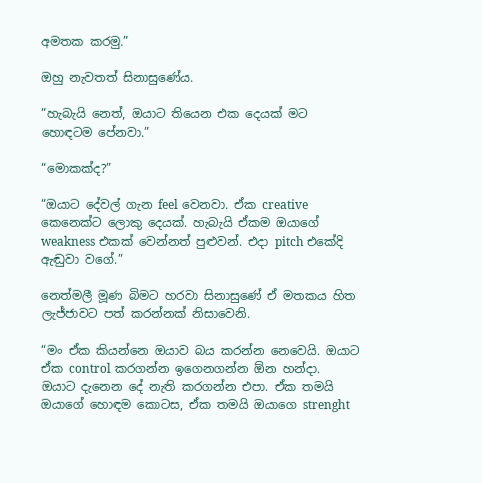අමතක කරමු.”

ඔහු නැවතත් සිනාසුණේය.

“හැබැයි නෙත්, ඔයාට තියෙන එක දෙයක් මට හොඳටම පේනවා.”

“මොකක්ද?”

“ඔයාට දේවල් ගැන feel වෙනවා. ඒක creative කෙනෙක්ට ලොකු දෙයක්. හැබැයි ඒකම ඔයාගේ weakness එකක් වෙන්නත් පුළුවන්. එදා pitch එකේදි ඇඬුවා වගේ.”

නෙත්මලී මූණ බිමට හරවා සිනාසුණේ ඒ මතකය හිත ලැජ්ජාවට පත් කරන්නක් නිසාවෙනි.

“මං ඒක කියන්නෙ ඔයාව බය කරන්න නෙවෙයි. ඔයාට ඒක control කරගන්න ඉගෙනගන්න ඕන හන්දා. ඔයාට දැනෙන දේ නැති කරගන්න එපා. ඒක තමයි ඔයාගේ හොඳම කොටස, ඒක තමයි ඔයාගෙ strenght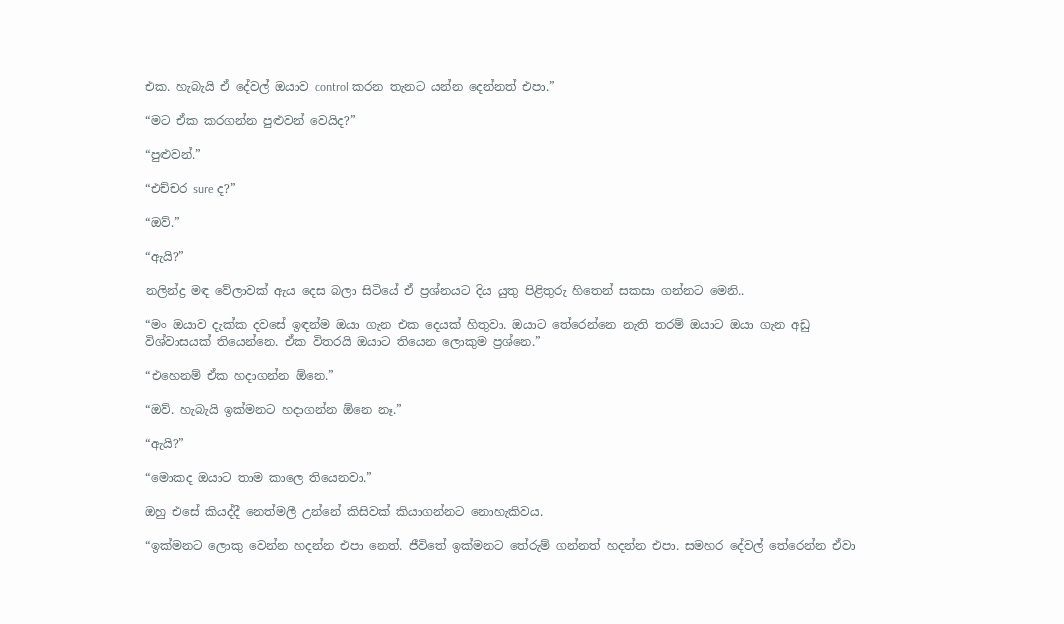එක. හැබැයි ඒ දේවල් ඔයාව control කරන තැනට යන්න දෙන්නත් එපා.”

“මට ඒක කරගන්න පුළුවන් වෙයිද?”

“පුළුවන්.”

“එච්චර sure ද?”

“ඔව්.”

“ඇයි?”

නලින්ද්‍ර මඳ වේලාවක් ඇය දෙස බලා සිටියේ ඒ ප්‍රශ්නයට දිය යුතු පිළිතුරු හිතෙන් සකසා ගන්නට මෙනි..

“මං ඔයාව දැක්ක දවසේ ඉඳන්ම ඔයා ගැන එක දෙයක් හිතුවා. ඔයාට තේරෙන්නෙ නැති තරම් ඔයාට ඔයා ගැන අඩු විශ්වාසයක් තියෙන්නෙ. ඒක විතරයි ඔයාට තියෙන ලොකුම ප්‍රශ්නෙ.”

“එහෙනම් ඒක හදාගන්න ඕනෙ.”

“ඔව්. හැබැයි ඉක්මනට හදාගන්න ඕනෙ නෑ.”

“ඇයි?”

“මොකද ඔයාට තාම කාලෙ තියෙනවා.”

ඔහු එසේ කියද්දී නෙත්මලී උන්නේ කිසිවක් කියාගන්නට නොහැකිවය.

“ඉක්මනට ලොකු වෙන්න හදන්න එපා නෙත්. ජීවිතේ ඉක්මනට තේරුම් ගන්නත් හදන්න එපා. සමහර දේවල් තේරෙන්න ඒවා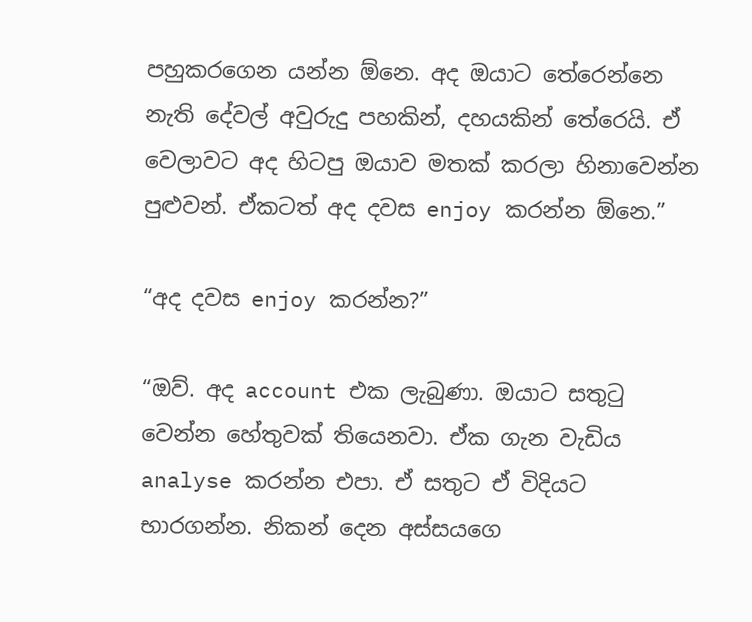පහුකරගෙන යන්න ඕනෙ. අද ඔයාට තේරෙන්නෙ නැති දේවල් අවුරුදු පහකින්, දහයකින් තේරෙයි. ඒ වෙලාවට අද හිටපු ඔයාව මතක් කරලා හිනාවෙන්න පුළුවන්. ඒකටත් අද දවස enjoy කරන්න ඕනෙ.”

“අද දවස enjoy කරන්න?”

“ඔව්. අද account එක ලැබුණා. ඔයාට සතුටු වෙන්න හේතුවක් තියෙනවා. ඒක ගැන වැඩිය analyse කරන්න එපා. ඒ සතුට ඒ විදියට භාරගන්න. නිකන් දෙන අස්සයගෙ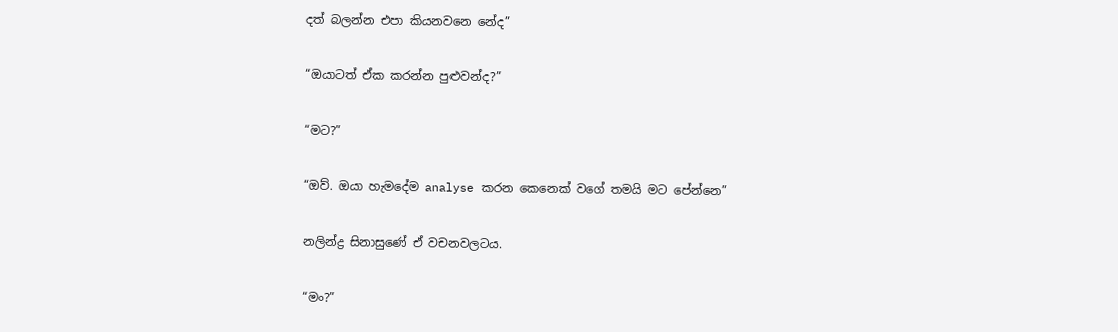දත් බලන්න එපා කියනවනෙ නේද”

“ඔයාටත් ඒක කරන්න පුළුවන්ද?”

“මට?”

“ඔව්. ඔයා හැමදේම analyse කරන කෙනෙක් වගේ තමයි මට පේන්නෙ”

නලින්ද්‍ර සිනාසුණේ ඒ වචනවලටය.

“මං?”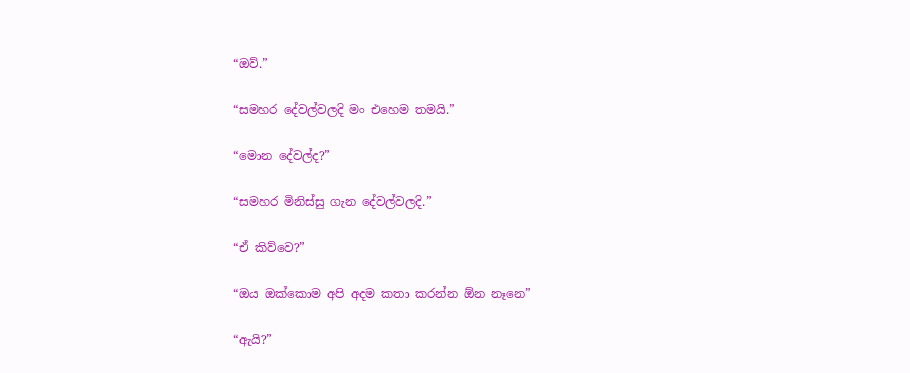“ඔව්.”

“සමහර දේවල්වලදි මං එහෙම තමයි.”

“මොන දේවල්ද?”

“සමහර මිනිස්සු ගැන දේවල්වලදි.”

“ඒ කිව්වෙ?”

“ඔය ඔක්කොම අපි අදම කතා කරන්න ඕන නෑනෙ”

“ඇයි?”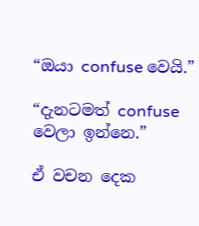“ඔයා confuse වෙයි.”

“දැනටමත් confuse වෙලා ඉන්නෙ.”

ඒ වචන දෙක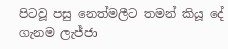පිටවූ පසු නෙත්මලීට තමන් කියූ දේ ගැනම ලැජ්ජා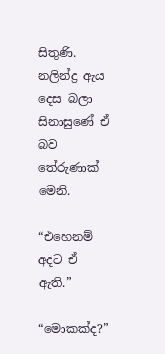සිතුණි. නලින්ද්‍ර ඇය දෙස බලා සිනාසුණේ ඒ බව තේරුණාක් මෙනි.

“එහෙනම් අදට ඒ ඇති.”

“මොකක්ද?”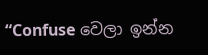“Confuse වෙලා ඉන්න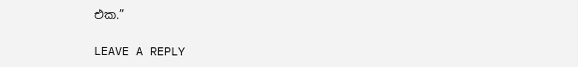එක.”

LEAVE A REPLY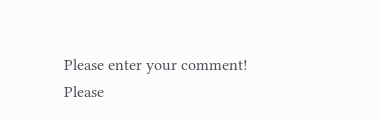Please enter your comment!
Please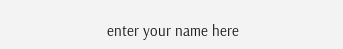enter your name here